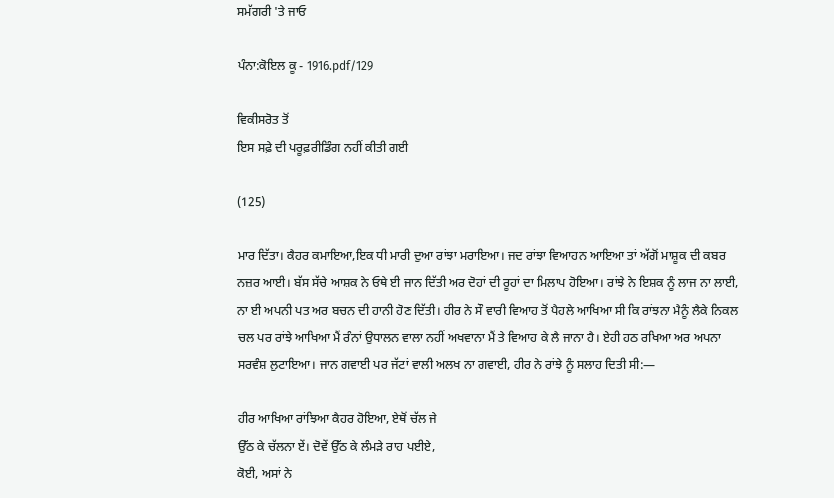ਸਮੱਗਰੀ 'ਤੇ ਜਾਓ

ਪੰਨਾ:ਕੋਇਲ ਕੂ - 1916.pdf/129

ਵਿਕੀਸਰੋਤ ਤੋਂ
ਇਸ ਸਫ਼ੇ ਦੀ ਪਰੂਫ਼ਰੀਡਿੰਗ ਨਹੀਂ ਕੀਤੀ ਗਈ

(125)

ਮਾਰ ਦਿੱਤਾ। ਕੈਹਰ ਕਮਾਇਆ,ਇਕ ਧੀ ਮਾਰੀ ਦੁਆ ਰਾਂਝਾ ਮਰਾਇਆ। ਜਦ ਰਾਂਝਾ ਵਿਆਹਨ ਆਇਆ ਤਾਂ ਅੱਗੋਂ ਮਾਸ਼ੂਕ ਦੀ ਕਬਰ ਨਜ਼ਰ ਆਈ। ਬੱਸ ਸੱਚੇ ਆਸ਼ਕ ਨੇ ਓਥੇ ਈ ਜਾਨ ਦਿੱਤੀ ਅਰ ਦੋਹਾਂ ਦੀ ਰੂਹਾਂ ਦਾ ਮਿਲਾਪ ਹੋਇਆ। ਰਾਂਝੇ ਨੇ ਇਸ਼ਕ ਨੂੰ ਲਾਜ ਨਾ ਲਾਈ, ਨਾ ਈ ਅਪਨੀ ਪਤ ਅਰ ਬਚਨ ਦੀ ਹਾਨੀ ਹੋਣ ਦਿੱਤੀ। ਹੀਰ ਨੇ ਸੌ ਵਾਰੀ ਵਿਆਹ ਤੋਂ ਪੈਹਲੇ ਆਖਿਆ ਸੀ ਕਿ ਰਾਂਝਨਾ ਮੈਨੂੰ ਲੈਕੇ ਨਿਕਲ ਚਲ ਪਰ ਰਾਂਝੇ ਆਖਿਆ ਮੈਂ ਰੰਨਾਂ ਉਧਾਲਨ ਵਾਲਾ ਨਹੀਂ ਅਖਵਾਨਾ ਮੈਂ ਤੇ ਵਿਆਹ ਕੇ ਲੈ ਜਾਨਾ ਹੈ। ਏਹੀ ਹਠ ਰਖਿਆ ਅਰ ਅਪਨਾ ਸਰਵੰਸ਼ ਲੁਟਾਇਆ। ਜਾਨ ਗਵਾਈ ਪਰ ਜੱਟਾਂ ਵਾਲੀ ਅਲਖ ਨਾ ਗਵਾਈ, ਹੀਰ ਨੇ ਰਾਂਝੇ ਨੂੰ ਸਲਾਹ ਦਿਤੀ ਸੀ:―

ਹੀਰ ਆਖਿਆ ਰਾਂਝਿਆ ਕੈਹਰ ਹੋਇਆ, ਏਥੋਂ ਚੱਲ ਜੇ
ਉੱਠ ਕੇ ਚੱਲਨਾ ਏਂ। ਦੋਵੇਂ ਉੱਠ ਕੇ ਲੰਮੜੇ ਰਾਹ ਪਈਏ,
ਕੋਈ, ਅਸਾਂ ਨੇ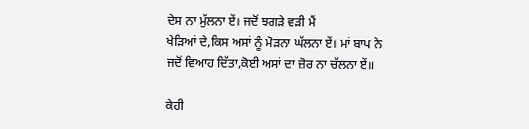ਦੇਸ ਨਾ ਮੁੱਲਨਾ ਏਂ। ਜਦੋਂ ਝਗੜੇ ਵੜੀ ਮੈਂ
ਖੇੜਿਆਂ ਦੇ,ਕਿਸ ਅਸਾਂ ਨੂੰ ਮੋੜਨਾ ਘੱਲਨਾ ਏਂ। ਮਾਂ ਬਾਪ ਨੇ
ਜਦੋਂ ਵਿਆਹ ਦਿੱਤਾ,ਕੋਈ ਅਸਾਂ ਦਾ ਜ਼ੋਰ ਨਾ ਚੱਲਨਾ ਏਂ॥

ਕੇਹੀ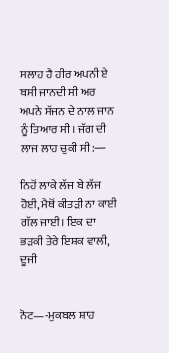ਸਲਾਹ ਹੈ ਹੀਰ ਅਪਨੀ ਏ ਬਸੀ ਜਾਨਦੀ ਸੀ ਅਰ ਅਪਨੇ ਸੱਜਨ ਦੇ ਨਾਲ ਜਾਨ ਨੂੰ ਤਿਆਰ ਸੀ। ਜੱਗ ਦੀ ਲਾਜ ਲਾਹ ਚੁਕੀ ਸੀ:―

ਨਿਹੋਂ ਲਾਕੇ ਲੱਜ ਬੇ ਲੱਜ ਹੋਈ, ਮੈਥੋਂ ਕੀਤੜੀ ਨਾ ਕਾਈ
ਗੱਲ ਜਾਈ। ਇਕ ਦਾ ਭੜਕੀ ਤੇਰੇ ਇਸ਼ਕ ਵਾਲੀ, ਦੂਜੀ


ਨੋਟ—-ਮੁਕਬਲ ਸ਼ਾਹ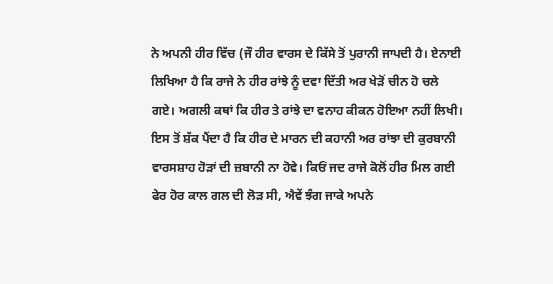ਨੇ ਅਪਨੀ ਹੀਰ ਵਿੱਚ (ਜੌ ਹੀਰ ਵਾਰਸ ਦੇ ਕਿੱਸੇ ਤੋਂ ਪੁਰਾਨੀ ਜਾਪਦੀ ਹੈ। ਏਨਾਈ ਲਿਖਿਆ ਹੈ ਕਿ ਰਾਜੇ ਨੇ ਹੀਰ ਰਾਂਝੇ ਨੂੰ ਦਵਾ ਦਿੱਤੀ ਅਰ ਖੇੜੋਂ ਚੀਨ ਹੋ ਚਲੇ ਗਏ। ਅਗਲੀ ਕਥਾਂ ਕਿ ਹੀਰ ਤੇ ਰਾਂਝੇ ਦਾ ਵਨਾਹ ਕੀਕਨ ਹੋਇਆ ਨਹੀਂ ਲਿਖੀ। ਇਸ ਤੋਂ ਸ਼ੱਕ ਪੈਂਦਾ ਹੈ ਕਿ ਹੀਰ ਦੇ ਮਾਰਨ ਦੀ ਕਹਾਨੀ ਅਰ ਰਾਂਝਾ ਦੀ ਕੁਰਬਾਨੀ ਵਾਰਸਸ਼ਾਹ ਹੋੜਾਂ ਦੀ ਜ਼ਬਾਨੀ ਨਾ ਹੋਵੇ। ਕਿਓਂ ਜਦ ਰਾਜੇ ਕੋਲੋਂ ਹੀਰ ਮਿਲ ਗਈ ਫੇਰ ਹੋਰ ਕਾਲ ਗਲ ਦੀ ਲੋੜ ਸੀ, ਐਵੇਂ ਝੰਗ ਜਾਕੇ ਅਪਨੇ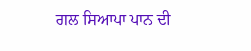ਗਲ ਸਿਆਪਾ ਪਾਨ ਦੀ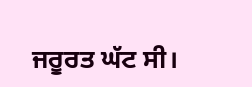ਜਰੂਰਤ ਘੱਟ ਸੀ।